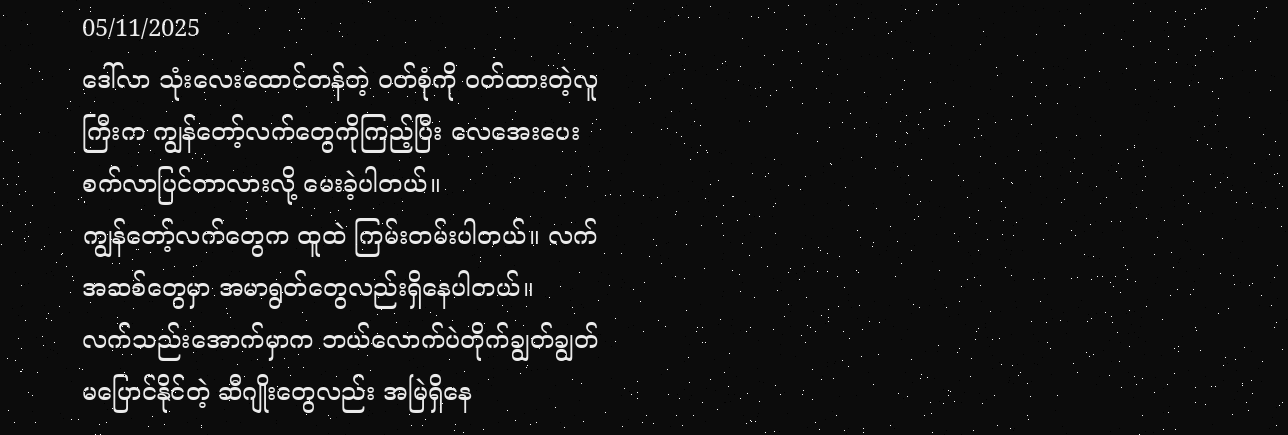05/11/2025
ဒေါ်လာ သုံးလေးထောင်တန်တဲ့ ဝတ်စုံကို ဝတ်ထားတဲ့လူကြီးက ကျွန်တော့်လက်တွေကိုကြည့်ပြီး လေအေးပေးစက်လာပြင်တာလားလို့ မေးခဲ့ပါတယ်။
ကျွန်တော့်လက်တွေက ထူထဲ ကြမ်းတမ်းပါတယ်။ လက်အဆစ်တွေမှာ အမာရွတ်တွေလည်းရှိနေပါတယ်။
လက်သည်းအောက်မှာက ဘယ်လောက်ပဲတိုက်ချွတ်ချွတ် မပြောင်နိုင်တဲ့ ဆီဂျိုးတွေလည်း အမြဲရှိနေ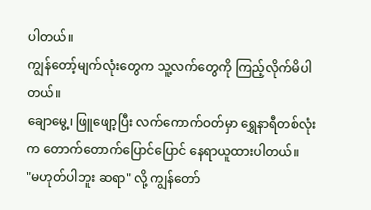ပါတယ်။
ကျွန်တော့်မျက်လုံးတွေက သူ့လက်တွေကို ကြည့်လိုက်မိပါတယ်။
ချောမွေ့၊ ဖြူဖျော့ပြီး လက်ကောက်ဝတ်မှာ ရွှေနာရီတစ်လုံးက တောက်တောက်ပြောင်ပြောင် နေရာယူထားပါတယ်။
"မဟုတ်ပါဘူး ဆရာ" လို့ ကျွန်တော်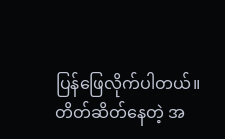ပြန်ဖြေလိုက်ပါတယ်။
တိတ်ဆိတ်နေတဲ့ အ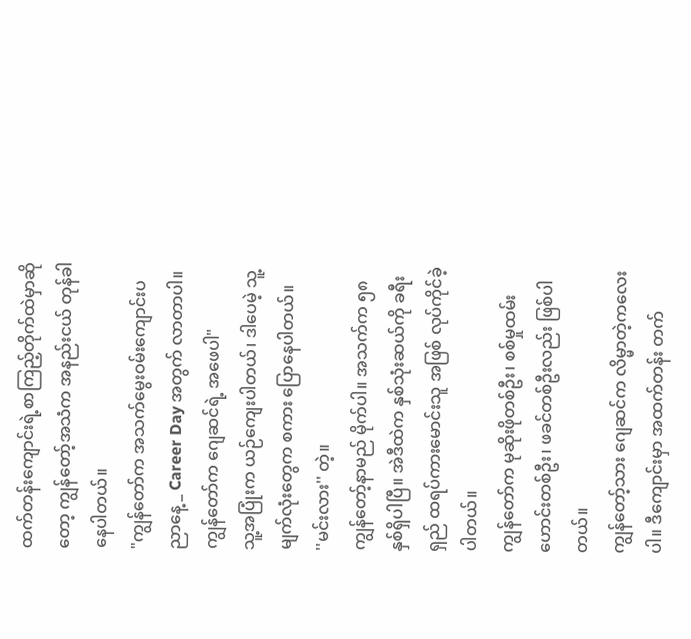ထက်တန်းကျောင်းရဲ့စာကြည့်တိုက်ထဲမှာဆိုတော့ ကျွန်တော့်အသံက အနည်းငယ် တုန်ခါနေပါတယ်။
"ကျွန်တော်က အသက်မွေးဝမ်းကျောင်းပညာနေ့ _ Career Day အတွက် လာတာပါ။ ကျွန်တော်က ဂျေဆင်ရဲ့ အဖေပါ"
သူ့အပြုံးက ယဉ်ကျေးပါတယ်၊ ဒါပေမဲ့ သူ့မျက်လုံးတွေက စကား ပြောနေပါတယ်။
''မင်းလား'' တဲ့။
ကျွန်တော့်နာမည် မိုက်ပါ။ အသက်က ၅၈ နှစ်ရှိပါပြီ။ အဲဒီထဲက နှစ်သုံးဆယ်ကို ခရီးရှည် ထရပ်ကားမောင်းသူ အဖြစ် လုပ်ကိုင်ခဲ့ပါတယ်။
ကျွန်တော်က မုဆိုးဖိုတစ်ဦး၊ စစ်မှုထမ်းဟောင်းတစ်ဦး၊ ဖခင်တစ်ဦးလည်း ဖြစ်ပါတယ်။
ကျွန်တော့်သား ဂျေဆင်က လိမ္မာတဲ့ကလေးပါ။ ဒီကျောင်းမှာ အထက်တန်း တက်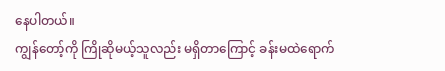နေပါတယ်။
ကျွန်တော့်ကို ကြိုဆိုမယ့်သူလည်း မရှိတာကြောင့် ခန်းမထဲရောက်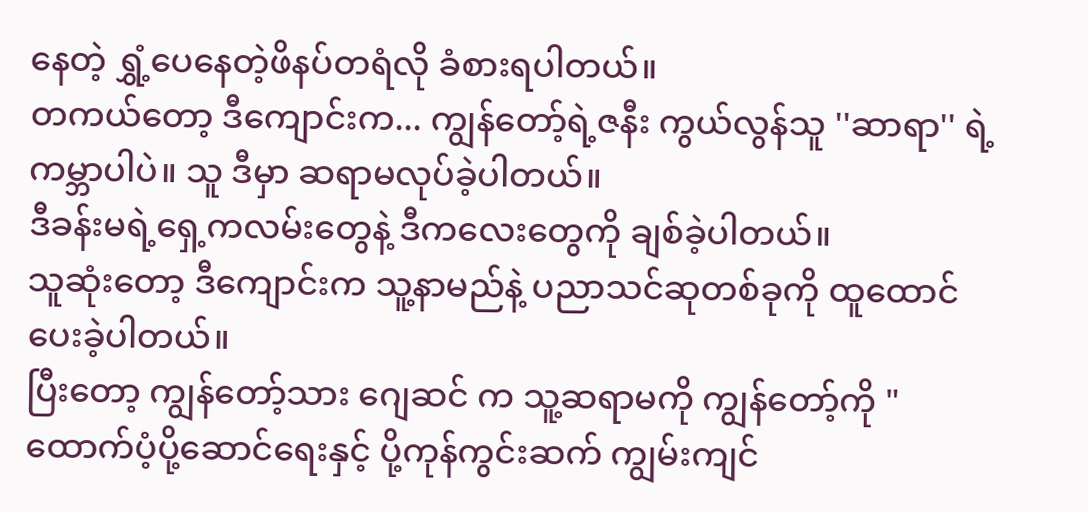နေတဲ့ ရွှံ့ပေနေတဲ့ဖိနပ်တရံလို ခံစားရပါတယ်။
တကယ်တော့ ဒီကျောင်းက... ကျွန်တော့်ရဲ့ဇနီး ကွယ်လွန်သူ ''ဆာရာ'' ရဲ့ ကမ္ဘာပါပဲ။ သူ ဒီမှာ ဆရာမလုပ်ခဲ့ပါတယ်။
ဒီခန်းမရဲ့ရှေ့ကလမ်းတွေနဲ့ ဒီကလေးတွေကို ချစ်ခဲ့ပါတယ်။
သူဆုံးတော့ ဒီကျောင်းက သူ့နာမည်နဲ့ ပညာသင်ဆုတစ်ခုကို ထူထောင်ပေးခဲ့ပါတယ်။
ပြီးတော့ ကျွန်တော့်သား ဂျေဆင် က သူ့ဆရာမကို ကျွန်တော့်ကို "ထောက်ပံ့ပို့ဆောင်ရေးနှင့် ပို့ကုန်ကွင်းဆက် ကျွမ်းကျင်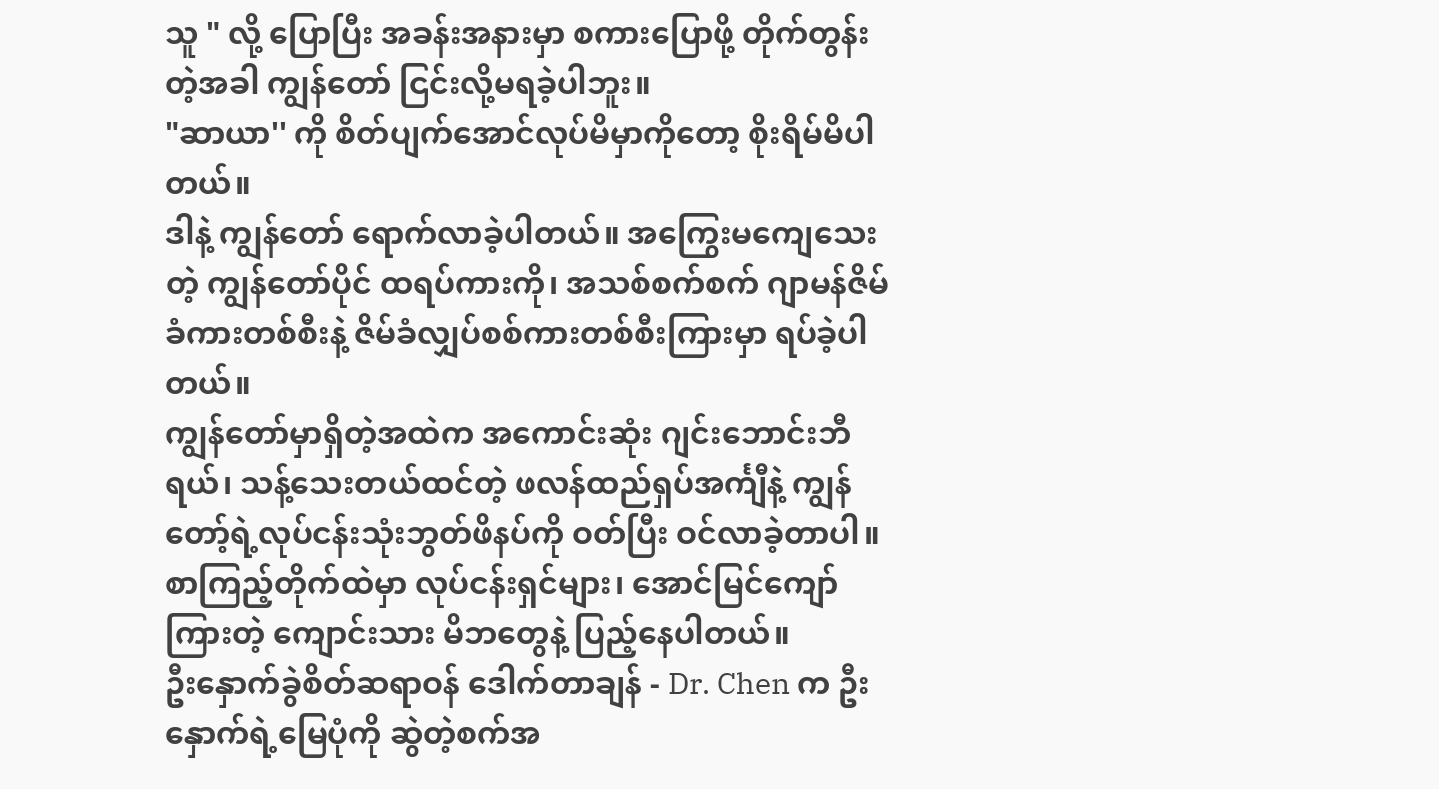သူ " လို့ ပြောပြီး အခန်းအနားမှာ စကားပြောဖို့ တိုက်တွန်းတဲ့အခါ ကျွန်တော် ငြင်းလို့မရခဲ့ပါဘူး။
"ဆာယာ'' ကို စိတ်ပျက်အောင်လုပ်မိမှာကိုတော့ စိုးရိမ်မိပါတယ်။
ဒါနဲ့ ကျွန်တော် ရောက်လာခဲ့ပါတယ်။ အကြွေးမကျေသေးတဲ့ ကျွန်တော်ပိုင် ထရပ်ကားကို၊ အသစ်စက်စက် ဂျာမန်ဇိမ်ခံကားတစ်စီးနဲ့ ဇိမ်ခံလျှပ်စစ်ကားတစ်စီးကြားမှာ ရပ်ခဲ့ပါတယ်။
ကျွန်တော်မှာရှိတဲ့အထဲက အကောင်းဆုံး ဂျင်းဘောင်းဘီရယ်၊ သန့်သေးတယ်ထင်တဲ့ ဖလန်ထည်ရှပ်အင်္ကျီနဲ့ ကျွန်တော့်ရဲ့လုပ်ငန်းသုံးဘွတ်ဖိနပ်ကို ဝတ်ပြီး ဝင်လာခဲ့တာပါ။
စာကြည့်တိုက်ထဲမှာ လုပ်ငန်းရှင်များ၊ အောင်မြင်ကျော်ကြားတဲ့ ကျောင်းသား မိဘတွေနဲ့ ပြည့်နေပါတယ်။
ဦးနှောက်ခွဲစိတ်ဆရာဝန် ဒေါက်တာချန် - Dr. Chen က ဦးနှောက်ရဲ့မြေပုံကို ဆွဲတဲ့စက်အ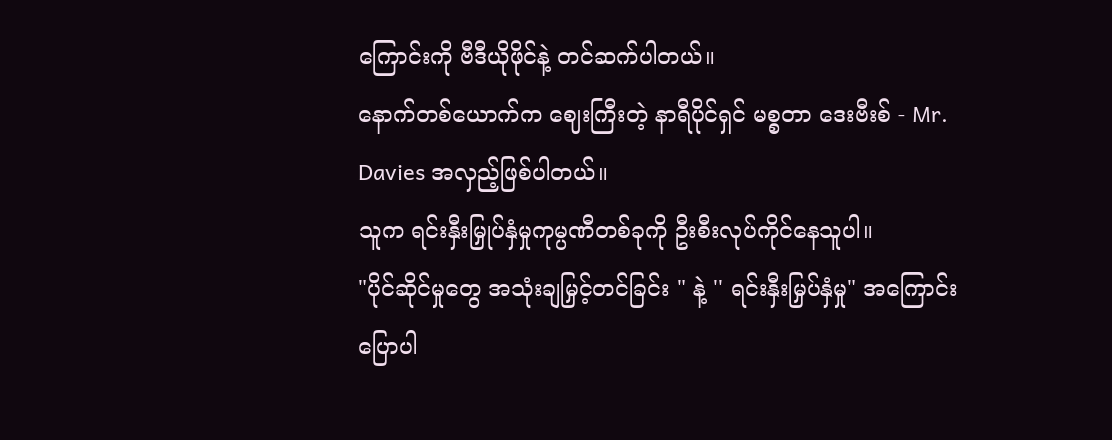ကြောင်းကို ဗီဒီယိုဖိုင်နဲ့ တင်ဆက်ပါတယ်။
နောက်တစ်ယောက်က ဈေးကြီးတဲ့ နာရီပိုင်ရှင် မစ္စတာ ဒေးဗီးစ် - Mr. Davies အလှည့်ဖြစ်ပါတယ်။
သူက ရင်းနှီးမြှုပ်နှံမှုကုမ္ပဏီတစ်ခုကို ဦးစီးလုပ်ကိုင်နေသူပါ။
"ပိုင်ဆိုင်မှုတွေ အသုံးချမြှင့်တင်ခြင်း " နဲ့ '' ရင်းနှီးမြှပ်နှံမှု" အကြောင်း ပြောပါ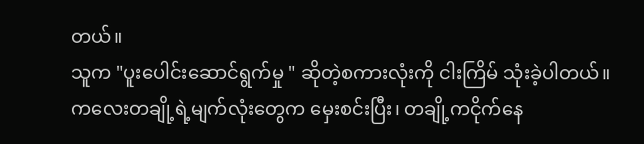တယ်။
သူက "ပူးပေါင်းဆောင်ရွက်မှု " ဆိုတဲ့စကားလုံးကို ငါးကြိမ် သုံးခဲ့ပါတယ်။
ကလေးတချို့ရဲ့မျက်လုံးတွေက မှေးစင်းပြီး၊ တချို့ကငိုက်နေ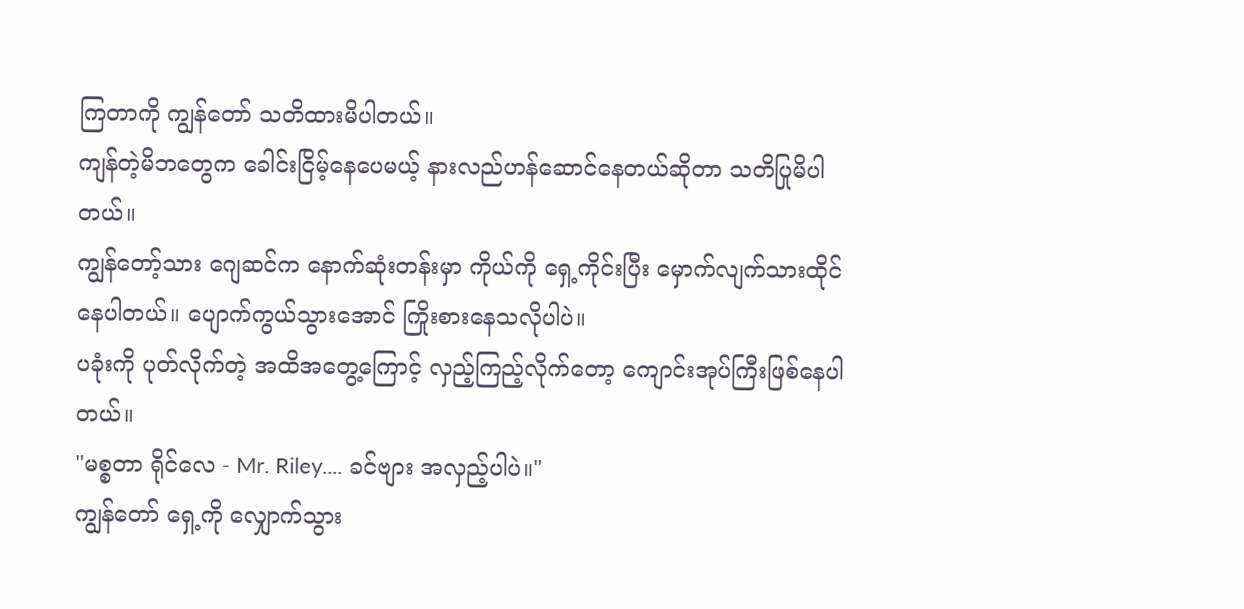ကြတာကို ကျွန်တော် သတိထားမိပါတယ်။
ကျန်တဲ့မိဘတွေက ခေါင်းငြိမ့်နေပေမယ့် နားလည်ဟန်ဆောင်နေတယ်ဆိုတာ သတိပြုမိပါတယ်။
ကျွန်တော့်သား ဂျေဆင်က နောက်ဆုံးတန်းမှာ ကိုယ်ကို ရှေ့ကိုင်းပြီး မှောက်လျက်သားထိုင်နေပါတယ်။ ပျောက်ကွယ်သွားအောင် ကြိုးစားနေသလိုပါပဲ။
ပခုံးကို ပုတ်လိုက်တဲ့ အထိအတွေ့ကြောင့် လှည့်ကြည့်လိုက်တော့ ကျောင်းအုပ်ကြီးဖြစ်နေပါတယ်။
"မစ္စတာ ရိုင်လေ - Mr. Riley.... ခင်ဗျား အလှည့်ပါပဲ။"
ကျွန်တော် ရှေ့ကို လျှောက်သွား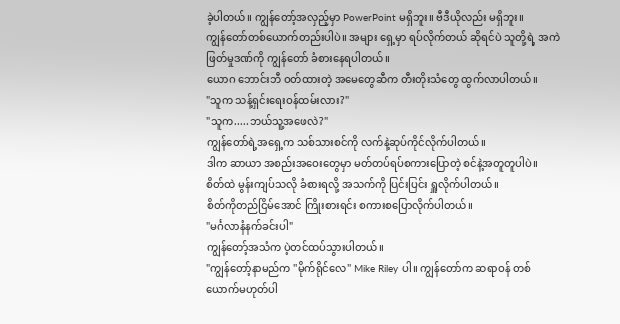ခဲ့ပါတယ်။ ကျွန်တော့်အလှည့်မှာ PowerPoint မရှိဘူး။ ဗီဒီယိုလည်း မရှိဘူး။
ကျွန်တော်တစ်ယောက်တည်းပါပဲ။ အများ ရှေ့မှာ ရပ်လိုက်တယ် ဆိုရင်ပဲ သူတို့ရဲ့ အကဲဖြတ်မှုဒဏ်ကို ကျွန်တော် ခံစားနေရပါတယ်။
ယောဂ ဘောင်းဘီ ဝတ်ထားတဲ့ အမေတွေဆီက တီးတိုးသံတွေ ထွက်လာပါတယ်။
"သူက သန့်ရှင်းရေးဝန်ထမ်းလား?"
"သူက.....ဘယ်သူ့အဖေလဲ?"
ကျွန်တော်ရဲ့အရှေ့က သစ်သားစင်ကို လက်နဲ့ဆုပ်ကိုင်လိုက်ပါတယ်။
ဒါက ဆာယာ အစည်းအဝေးတွေမှာ မတ်တပ်ရပ်စကားပြောတဲ့ စင်နဲ့အတူတူပါပဲ။
စိတ်ထဲ မွန်းကျပ်သလို ခံစားရလို့ အသက်ကို ပြင်းပြင်း ရှူလိုက်ပါတယ်။
စိတ်ကိုတည်ငြိမ်အောင် ကြိုးစားရင်း စကားစပြောလိုက်ပါတယ်။
"မင်္ဂလာနံနက်ခင်းပါ"
ကျွန်တော့်အသံက ပဲ့တင်ထပ်သွားပါတယ်။
"ကျွန်တော့်နာမည်က ''မိုက်ရိုင်လေ'' Mike Riley ပါ။ ကျွန်တော်က ဆရာဝန် တစ်ယောက်မဟုတ်ပါ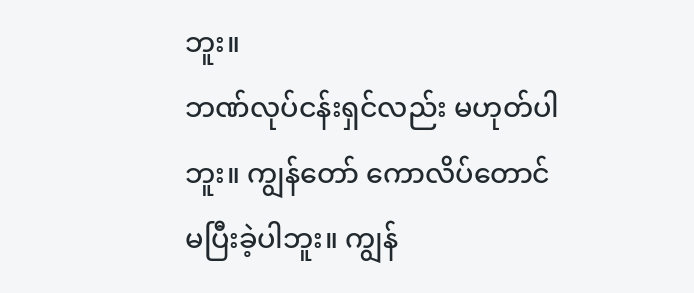ဘူး။
ဘဏ်လုပ်ငန်းရှင်လည်း မဟုတ်ပါဘူး။ ကျွန်တော် ကောလိပ်တောင် မပြီးခဲ့ပါဘူး။ ကျွန်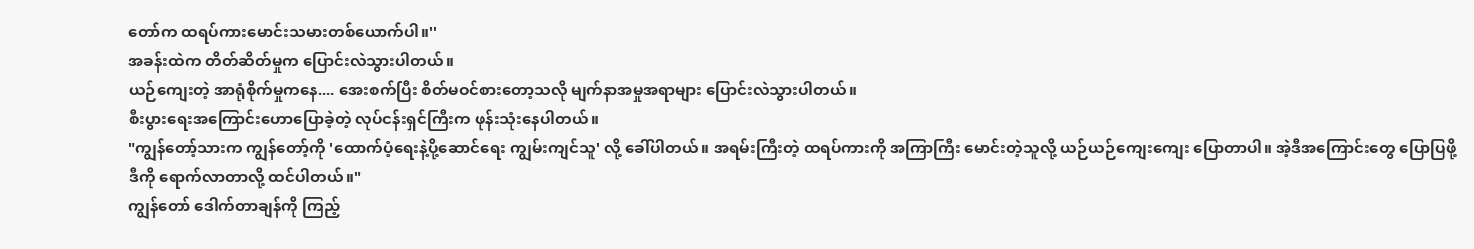တော်က ထရပ်ကားမောင်းသမားတစ်ယောက်ပါ။''
အခန်းထဲက တိတ်ဆိတ်မှုက ပြောင်းလဲသွားပါတယ်။
ယဉ်ကျေးတဲ့ အာရုံစိုက်မှုကနေ.... အေးစက်ပြီး စိတ်မဝင်စားတော့သလို မျက်နာအမှုအရာများ ပြောင်းလဲသွားပါတယ်။
စီးပွားရေးအကြောင်းဟောပြောခဲ့တဲ့ လုပ်ငန်းရှင်ကြီးက ဖုန်းသုံးနေပါတယ်။
"ကျွန်တော့်သားက ကျွန်တော့်ကို 'ထောက်ပံ့ရေးနဲ့ပို့ဆောင်ရေး ကျွမ်းကျင်သူ' လို့ ခေါ်ပါတယ်။ အရမ်းကြီးတဲ့ ထရပ်ကားကို အကြာကြီး မောင်းတဲ့သူလို့ ယဉ်ယဉ်ကျေးကျေး ပြောတာပါ။ အဲ့ဒီအကြောင်းတွေ ပြောပြဖို့ ဒီကို ရောက်လာတာလို့ ထင်ပါတယ်။"
ကျွန်တော် ဒေါက်တာချန်ကို ကြည့်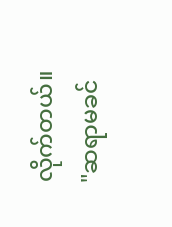လိုက်တယ်။
"ဆရာမခင်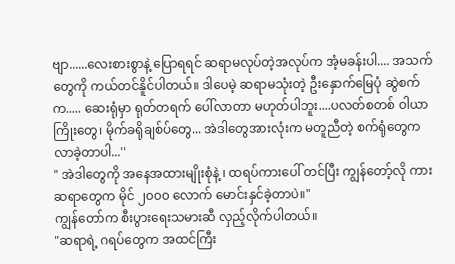ဗျာ......လေးစားစွာနဲ့ ပြောရရင် ဆရာမလုပ်တဲ့အလုပ်က အံ့မခန်းပါ.... အသက်တွေကို ကယ်တင်နိူင်ပါတယ်။ ဒါပေမဲ့ ဆရာမသုံးတဲ့ ဦးနှောက်မြေပုံ ဆွဲစက်က..... ဆေးရုံမှာ ရုတ်တရက် ပေါ်လာတာ မဟုတ်ပါဘူး....ပလတ်စတစ် ဝါယာကြိုးတွေ၊ မိုက်ခရိုချစ်ပ်တွေ... အဲဒါတွေအားလုံးက မတူညီတဲ့ စက်ရုံတွေက လာခဲ့တာပါ...''
" အဲဒါတွေကို အနေအထားမျိုးစုံနဲ့ ၊ ထရပ်ကားပေါ် တင်ပြီး ကျွန်တော့်လို ကားဆရာတွေက မိုင် ၂၀၀၀ လောက် မောင်းနှင်ခဲ့တာပဲ။"
ကျွန်တော်က စီးပွားရေးသမားဆီ လှည့်လိုက်ပါတယ်။
"ဆရာရဲ့ ဂရပ်တွေက အထင်ကြီး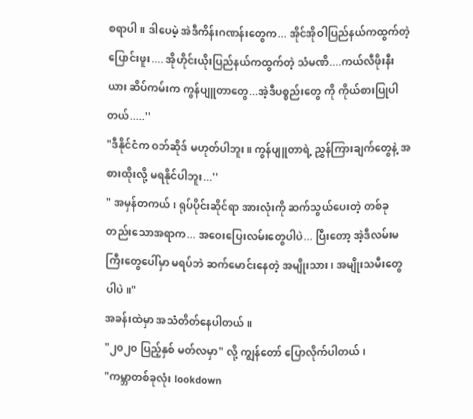စရာပါ။ ဒါပေမဲ့ အဲဒီကိန်းဂဏန်းတွေက... အိုင်အိုဝါပြည်နယ်ကထွက်တဲ့ ပြောင်းဖူး.... အိုဟိုင်းယိုးပြည်နယ်ကထွက်တဲ့ သံမဏိ....ကယ်လီဖိုးနီးယား ဆိပ်ကမ်းက ကွန်ပျူတာတွေ...အဲ့ဒီပစ္စည်းတွေ ကို ကိုယ်စားပြုပါတယ်.....''
"ဒီနိုင်ငံက ဝဘ်ဆိုဒ် မဟုတ်ပါဘူး။ ကွန်ပျူတာရဲ့ ညွှန်ကြားချက်တွေနဲ့ အစားထိုးလို့ မရနိုင်ပါဘူး...''
" အမှန်တကယ်၊ ရုပ်ပိုင်းဆိုင်ရာ အားလုံးကို ဆက်သွယ်ပေးတဲ့ တစ်ခုတည်းသောအရာက... အဝေးပြေးလမ်းတွေပါပဲ... ပြီးတော့ အဲ့ဒီလမ်းမကြီးတွေပေါ်မှာ မရပ်ဘဲ ဆက်မောင်းနေတဲ့ အမျိုးသား၊ အမျိုးသမီးတွေပါပဲ။"
အခန်းထဲမှာ အသံတိတ်နေပါတယ်။
"၂၀၂၀ ပြည့်နှစ် မတ်လမှာ" လို့ ကျွန်တော် ပြောလိုက်ပါတယ်၊
"ကမ္ဘာတစ်ခုလုံး lookdown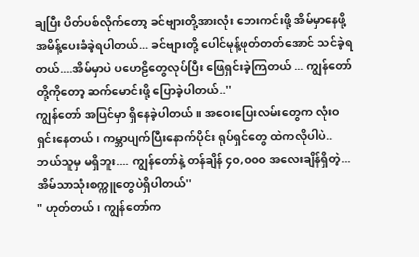ချပြီး ပိတ်ပစ်လိုက်တော့ ခင်ဗျားတို့အားလုံး ဘေးကင်းဖို့ အိမ်မှာနေဖို့ အမိန့်ပေးခံခဲ့ရပါတယ်... ခင်ဗျားတို့ ပေါင်မုန့်ဖုတ်တတ်အောင် သင်ခဲ့ရတယ်....အိမ်မှာပဲ ပဟေဠိတွေလုပ်ပြီး ဖြေရှင်းခဲ့ကြတယ် ... ကျွန်တော်တို့ကိုတော့ ဆက်မောင်းဖို့ ပြောခဲ့ပါတယ်..''
ကျွန်တော် အပြင်မှာ ရှိနေခဲ့ပါတယ်။ အဝေးပြေးလမ်းတွေက လုံးဝရှင်းနေတယ်၊ ကမ္ဘာပျက်ပြီးနောက်ပိုင်း ရုပ်ရှင်တွေ ထဲကလိုပါပဲ.. ဘယ်သူမှ မရှိဘူး.... ကျွန်တော်နဲ့ တန်ချိန် ၄၀,၀၀၀ အလေးချိန်ရှိတဲ့... အိမ်သာသုံးစက္ကူတွေပဲရှိပါတယ်''
" ဟုတ်တယ်၊ ကျွန်တော်က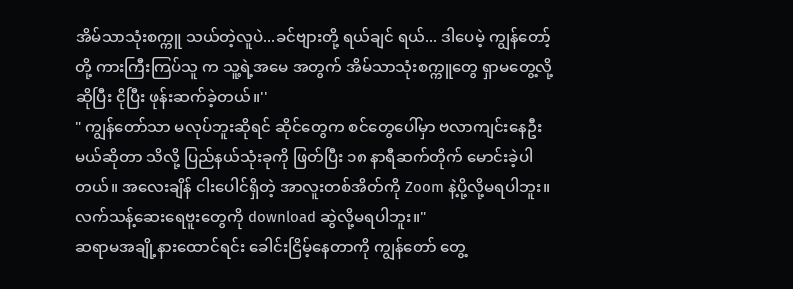အိမ်သာသုံးစက္ကူ သယ်တဲ့လူပဲ...ခင်ဗျားတို့ ရယ်ချင် ရယ်... ဒါပေမဲ့ ကျွန်တော့်တို့ ကားကြီးကြပ်သူ က သူ့ရဲ့အမေ အတွက် အိမ်သာသုံးစက္ကူတွေ ရှာမတွေ့လို့ဆိုပြီး ငိုပြီး ဖုန်းဆက်ခဲ့တယ်။''
" ကျွန်တော်သာ မလုပ်ဘူးဆိုရင် ဆိုင်တွေက စင်တွေပေါ်မှာ ဗလာကျင်းနေဦးမယ်ဆိုတာ သိလို့ ပြည်နယ်သုံးခုကို ဖြတ်ပြီး ၁၈ နာရီဆက်တိုက် မောင်းခဲ့ပါတယ်။ အလေးချိန် ငါးပေါင်ရှိတဲ့ အာလူးတစ်အိတ်ကို Zoom နဲ့ပို့လို့မရပါဘူး။ လက်သန့်ဆေးရေဗူးတွေကို download ဆွဲလို့မရပါဘူး။"
ဆရာမအချို့နားထောင်ရင်း ခေါင်းငြိမ့်နေတာကို ကျွန်တော် တွေ့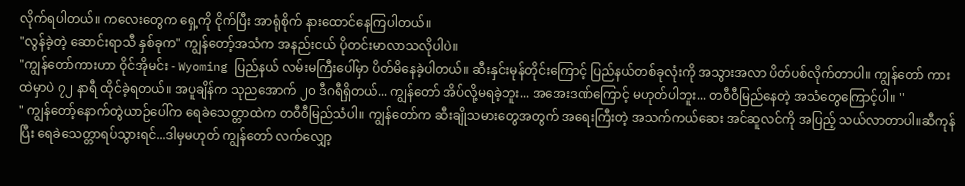လိုက်ရပါတယ်။ ကလေးတွေက ရှေ့ကို ငိုက်ပြီး အာရုံစိုက် နားထောင်နေကြပါတယ်။
"လွန်ခဲ့တဲ့ ဆောင်းရာသီ နှစ်ခုက" ကျွန်တော့်အသံက အနည်းငယ် ပိုတင်းမာလာသလိုပါပဲ။
"ကျွန်တော်ကားဟာ ဝိုင်အိုမင်း - Wyoming ပြည်နယ် လမ်းမကြီးပေါ်မှာ ပိတ်မိနေခဲ့ပါတယ်။ ဆီးနှင်းမုန်တိုင်းကြောင့် ပြည်နယ်တစ်ခုလုံးကို အသွားအလာ ပိတ်ပစ်လိုက်တာပါ။ ကျွန်တော် ကားထဲမှာပဲ ၇၂ နာရီ ထိုင်ခဲ့ရတယ်။ အပူချိန်က သုညအောက် ၂၀ ဒီဂရီရှိတယ်... ကျွန်တော် အိပ်လို့မရခဲ့ဘူး... အအေးဒဏ်ကြောင့် မဟုတ်ပါဘူး... တဝီဝီမြည်နေတဲ့ အသံတွေကြောင့်ပါ။ ''
" ကျွန်တော့်နောက်တွဲယာဉ်ပေါ်က ရေခဲသေတ္တာထဲက တဝီဝီမြည်သံပါ။ ကျွန်တော်က ဆီးချိုသမားတွေအတွက် အရေးကြီးတဲ့ အသက်ကယ်ဆေး အင်ဆူလင်ကို အပြည့် သယ်လာတာပါ။ဆီကုန်ပြီး ရေခဲသေတ္တာရပ်သွားရင်...ဒါမှမဟုတ် ကျွန်တော် လက်လျှော့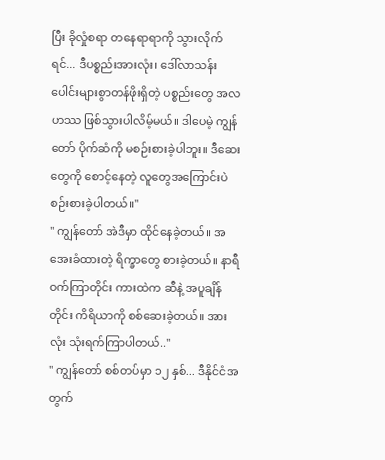ပြီး ခိုလှုံစရာ တနေရာရာကို သွားလိုက်ရင်... ဒီပစ္စည်းအားလုံး၊ ဒေါ်လာသန်းပေါင်းများစွာတန်ဖိုးရှိတဲ့ ပစ္စည်းတွေ အလဟဿ ဖြစ်သွားပါလိမ့်မယ်။ ဒါပေမဲ့ ကျွန်တော် ပိုက်ဆံကို မစဉ်းစားခဲ့ပါဘူး။ ဒီဆေးတွေကို စောင့်နေတဲ့ လူတွေအကြောင်းပဲ စဉ်းစားခဲ့ပါတယ်။''
'' ကျွန်တော် အဲဒီမှာ ထိုင်နေခဲ့တယ်။ အအေးခံထားတဲ့ ရိက္ခာတွေ စားခဲ့တယ်။ နာရီဝက်ကြာတိုင်း ကားထဲက ဆီနဲ့ အပူချိန်တိုင်း ကိရိယာကို စစ်ဆေးခဲ့တယ်။ အားလုံး သုံးရက်ကြာပါတယ်..''
" ကျွန်တော် စစ်တပ်မှာ ၁၂ နှစ်... ဒီနိုင်ငံအတွက်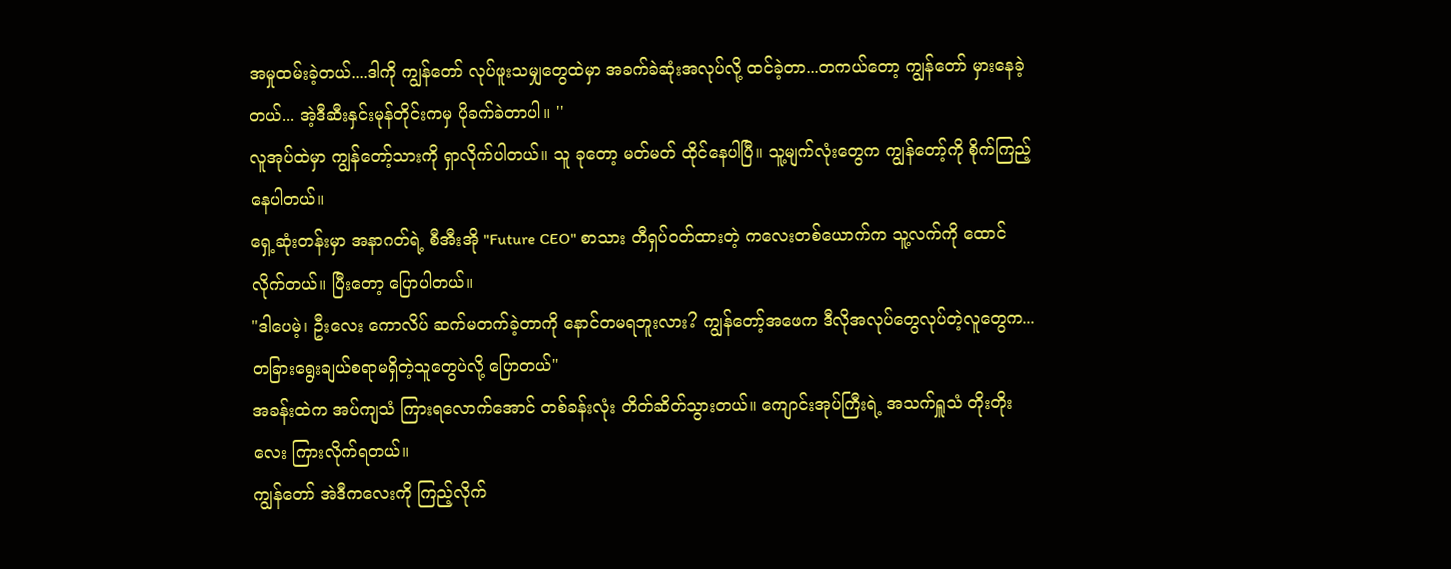အမှုထမ်းခဲ့တယ်....ဒါကို ကျွန်တော် လုပ်ဖူးသမျှတွေထဲမှာ အခက်ခဲဆုံးအလုပ်လို့ ထင်ခဲ့တာ...တကယ်တော့ ကျွန်တော် မှားနေခဲ့တယ်... အဲ့ဒီဆီးနှင်းမုန်တိုင်းကမှ ပိုခက်ခဲတာပါ။ ''
လူအုပ်ထဲမှာ ကျွန်တော့်သားကို ရှာလိုက်ပါတယ်။ သူ ခုတော့ မတ်မတ် ထိုင်နေပါပြီ။ သူ့မျက်လုံးတွေက ကျွန်တော့်ကို စိုက်ကြည့်နေပါတယ်။
ရှေ့ဆုံးတန်းမှာ အနာဂတ်ရဲ့ စီအီးအို "Future CEO" စာသား တီရှပ်ဝတ်ထားတဲ့ ကလေးတစ်ယောက်က သူ့လက်ကို ထောင်လိုက်တယ်။ ပြီးတော့ ပြောပါတယ်။
"ဒါပေမဲ့၊ ဦးလေး ကောလိပ် ဆက်မတက်ခဲ့တာကို နောင်တမရဘူးလား? ကျွန်တော့်အဖေက ဒီလိုအလုပ်တွေလုပ်တဲ့လူတွေက... တခြားရွေးချယ်စရာမရှိတဲ့သူတွေပဲလို့ ပြောတယ်"
အခန်းထဲက အပ်ကျသံ ကြားရလောက်အောင် တစ်ခန်းလုံး တိတ်ဆိတ်သွားတယ်။ ကျောင်းအုပ်ကြီးရဲ့ အသက်ရှူသံ တိုးတိုးလေး ကြားလိုက်ရတယ်။
ကျွန်တော် အဲဒီကလေးကို ကြည့်လိုက်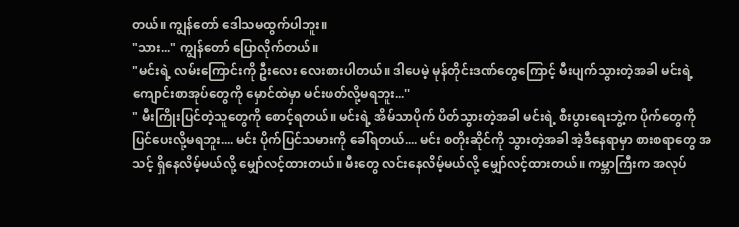တယ်။ ကျွန်တော် ဒေါသမထွက်ပါဘူး။
"သား..." ကျွန်တော် ပြောလိုက်တယ်။
"မင်းရဲ့ လမ်းကြောင်းကို ဦးလေး လေးစားပါတယ်။ ဒါပေမဲ့ မုန်တိုင်းဒဏ်တွေကြောင့် မီးပျက်သွားတဲ့အခါ မင်းရဲ့ ကျောင်းစာအုပ်တွေကို မှောင်ထဲမှာ မင်းဖတ်လို့မရဘူး...''
" မီးကြိုးပြင်တဲ့သူတွေကို စောင့်ရတယ်။ မင်းရဲ့ အိမ်သာပိုက် ပိတ်သွားတဲ့အခါ မင်းရဲ့ စီးပွားရေးဘွဲ့က ပိုက်တွေကို ပြင်ပေးလို့မရဘူး.... မင်း ပိုက်ပြင်သမားကို ခေါ်ရတယ်.... မင်း စတိုးဆိုင်ကို သွားတဲ့အခါ အဲ့ဒီနေရာမှာ စားစရာတွေ အသင့် ရှိနေလိမ့်မယ်လို့ မျှော်လင့်ထားတယ်။ မီးတွေ လင်းနေလိမ့်မယ်လို့ မျှော်လင့်ထားတယ်။ ကမ္ဘာကြီးက အလုပ်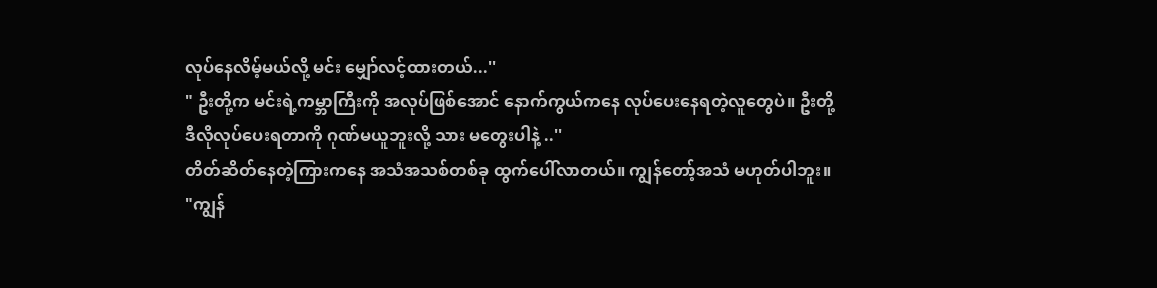လုပ်နေလိမ့်မယ်လို့ မင်း မျှော်လင့်ထားတယ်...''
" ဦးတို့က မင်းရဲ့ကမ္ဘာကြီးကို အလုပ်ဖြစ်အောင် နောက်ကွယ်ကနေ လုပ်ပေးနေရတဲ့လူတွေပဲ။ ဦးတို့ ဒီလိုလုပ်ပေးရတာကို ဂုဏ်မယူဘူးလို့ သား မတွေးပါနဲ့ ..''
တိတ်ဆိတ်နေတဲ့ကြားကနေ အသံအသစ်တစ်ခု ထွက်ပေါ်လာတယ်။ ကျွန်တော့်အသံ မဟုတ်ပါဘူး။
"ကျွန်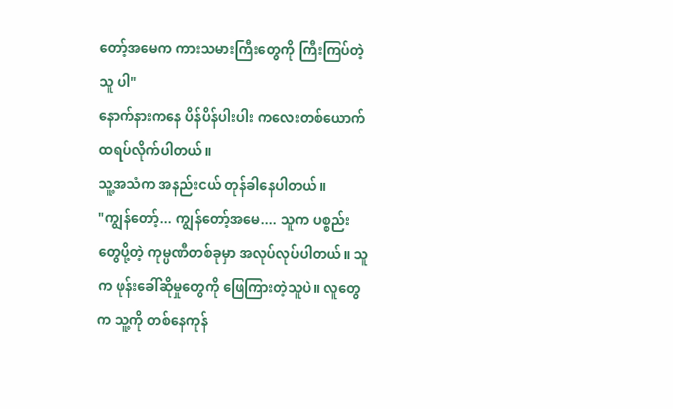တော့်အမေက ကားသမားကြီးတွေကို ကြီးကြပ်တဲ့သူ ပါ"
နောက်နားကနေ ပိန်ပိန်ပါးပါး ကလေးတစ်ယောက် ထရပ်လိုက်ပါတယ်။
သူ့အသံက အနည်းငယ် တုန်ခါနေပါတယ်။
"ကျွန်တော့်... ကျွန်တော့်အမေ.... သူက ပစ္စည်းတွေပို့တဲ့ ကုမ္ပဏီတစ်ခုမှာ အလုပ်လုပ်ပါတယ်။ သူက ဖုန်းခေါ်ဆိုမှုတွေကို ဖြေကြားတဲ့သူပဲ။ လူတွေက သူ့ကို တစ်နေကုန်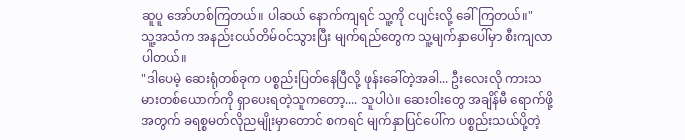ဆူပူ အော်ဟစ်ကြတယ်။ ပါဆယ် နောက်ကျရင် သူ့ကို ငပျင်းလို့ ခေါ်ကြတယ်။"
သူ့အသံက အနည်းငယ်တိမ်ဝင်သွားပြီး မျက်ရည်တွေက သူ့မျက်နှာပေါ်မှာ စီးကျလာပါတယ်။
"ဒါပေမဲ့ ဆေးရုံတစ်ခုက ပစ္စည်းပြတ်နေပြီလို့ ဖုန်းခေါ်တဲ့အခါ... ဦးလေးလို ကားသမားတစ်ယောက်ကို ရှာပေးရတဲ့သူကတော့.... သူပါပဲ။ ဆေးဝါးတွေ အချိန်မီ ရောက်ဖို့အတွက် ခရစ္စမတ်လိုညမျိုးမှာတောင် စကရင် မျက်နှာပြင်ပေါ်က ပစ္စည်းသယ်ပို့တဲ့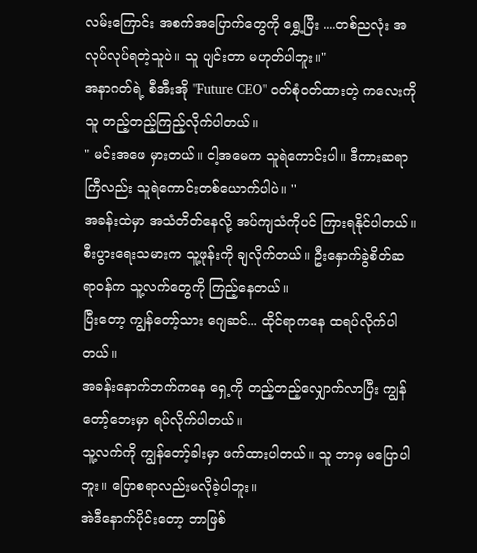လမ်းကြောင်း အစက်အပြောက်တွေကို ရွှေ့ပြီး ....တစ်ညလုံး အလုပ်လုပ်ရတဲ့သူပဲ။ သူ ပျင်းတာ မဟုတ်ပါဘူး။"
အနာဂတ်ရဲ့ စီအီးအို "Future CEO" ဝတ်စုံဝတ်ထားတဲ့ ကလေးကို သူ တည့်တည့်ကြည့်လိုက်ပါတယ်။
" မင်းအဖေ မှားတယ်။ ငါ့အမေက သူရဲကောင်းပါ။ ဒီကားဆရာ ကြီလည်း သူရဲကောင်းတစ်ယောက်ပါပဲ။ ''
အခန်းထဲမှာ အသံတိတ်နေလို့ အပ်ကျသံကိုပင် ကြားရနိုင်ပါတယ်။ စီးပွားရေးသမားက သူ့ဖုန်းကို ချလိုက်တယ်။ ဦးနှောက်ခွဲစိတ်ဆရာဝန်က သူ့လက်တွေကို ကြည့်နေတယ်။
ပြီးတော့ ကျွန်တော့်သား ဂျေဆင်... ထိုင်ရာကနေ ထရပ်လိုက်ပါတယ်။
အခန်းနောက်ဘက်ကနေ ရှေ့ကို တည့်တည့်လျှောက်လာပြီး ကျွန်တော့်ဘေးမှာ ရပ်လိုက်ပါတယ်။
သူ့လက်ကို ကျွန်တော့်ခါးမှာ ဖက်ထားပါတယ်။ သူ ဘာမှ မပြောပါဘူး။ ပြောစရာလည်းမလိုခဲ့ပါဘူး။
အဲဒီနောက်ပိုင်းတော့ ဘာဖြစ်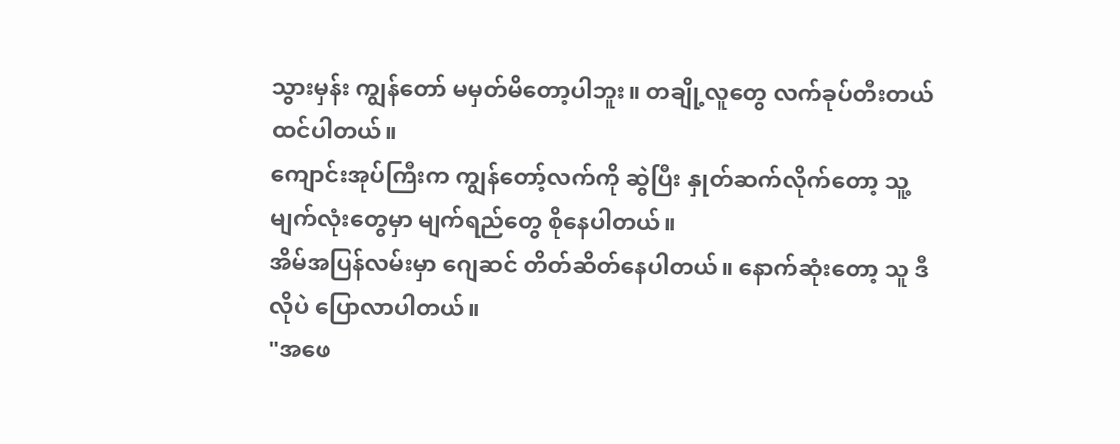သွားမှန်း ကျွန်တော် မမှတ်မိတော့ပါဘူး။ တချို့လူတွေ လက်ခုပ်တီးတယ် ထင်ပါတယ်။
ကျောင်းအုပ်ကြီးက ကျွန်တော့်လက်ကို ဆွဲပြီး နှုတ်ဆက်လိုက်တော့ သူ့မျက်လုံးတွေမှာ မျက်ရည်တွေ စိုနေပါတယ်။
အိမ်အပြန်လမ်းမှာ ဂျေဆင် တိတ်ဆိတ်နေပါတယ်။ နောက်ဆုံးတော့ သူ ဒီလိုပဲ ပြောလာပါတယ်။
"အဖေ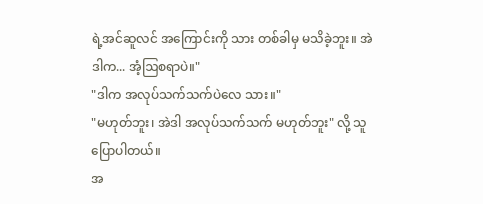ရဲ့အင်ဆူလင် အကြောင်းကို သား တစ်ခါမှ မသိခဲ့ဘူး။ အဲဒါက... အံ့ဩစရာပဲ။"
"ဒါက အလုပ်သက်သက်ပဲလေ သား။"
"မဟုတ်ဘူး၊ အဲဒါ အလုပ်သက်သက် မဟုတ်ဘူး" လို့ သူပြောပါတယ်။
အ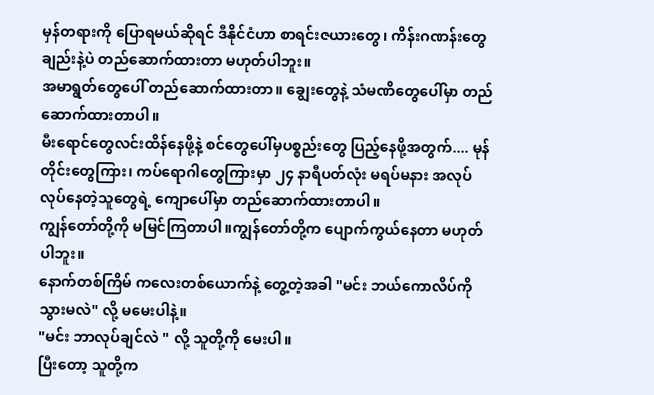မှန်တရားကို ပြောရမယ်ဆိုရင် ဒီနိုင်ငံဟာ စာရင်းဇယားတွေ၊ ကိန်းဂဏန်းတွေချည်းနဲ့ပဲ တည်ဆောက်ထားတာ မဟုတ်ပါဘူး။
အမာရွတ်တွေပေါ် တည်ဆောက်ထားတာ။ ချွေးတွေနဲ့ သံမဏိတွေပေါ်မှာ တည်ဆောက်ထားတာပါ။
မီးရောင်တွေလင်းထိန်နေဖို့နဲ့ စင်တွေပေါ်မှပစ္စည်းတွေ ပြည့်နေဖို့အတွက်.... မုန်တိုင်းတွေကြား၊ ကပ်ရောဂါတွေကြားမှာ ၂၄ နာရီပတ်လုံး မရပ်မနား အလုပ်လုပ်နေတဲ့သူတွေရဲ့ ကျောပေါ်မှာ တည်ဆောက်ထားတာပါ။
ကျွန်တော်တို့ကို မမြင်ကြတာပါ။ကျွန်တော်တို့က ပျောက်ကွယ်နေတာ မဟုတ်ပါဘူး။
နောက်တစ်ကြိမ် ကလေးတစ်ယောက်နဲ့ တွေ့တဲ့အခါ "မင်း ဘယ်ကောလိပ်ကို သွားမလဲ" လို့ မမေးပါနဲ့။
"မင်း ဘာလုပ်ချင်လဲ " လို့ သူတို့ကို မေးပါ။
ပြီးတော့ သူတို့က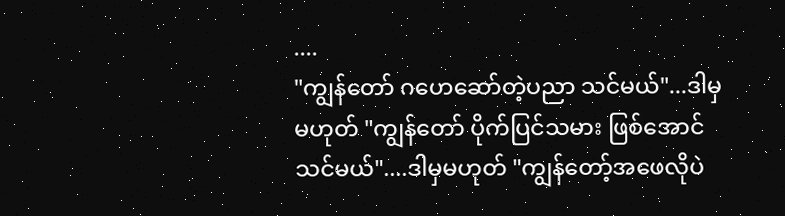....
"ကျွန်တော် ဂဟေဆော်တဲ့ပညာ သင်မယ်"...ဒါမှမဟုတ် "ကျွန်တော် ပိုက်ပြင်သမား ဖြစ်အောင်သင်မယ်"....ဒါမှမဟုတ် "ကျွန်တော့်အဖေလိုပဲ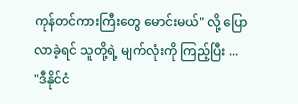ကုန်တင်ကားကြီးတွေ မောင်းမယ်" လို့ ပြောလာခဲ့ရင် သူတို့ရဲ့ မျက်လုံးကို ကြည့်ပြီး ...
"ဒီနိုင်ငံ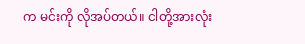က မင်းကို လိုအပ်တယ်။ ငါတို့အားလုံး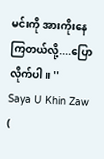မင်းကို အားကိုးနေကြတယ်လို့....ပြောလိုက်ပါ။ ''
Saya U Khin Zaw (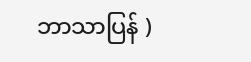ဘာသာပြန် )